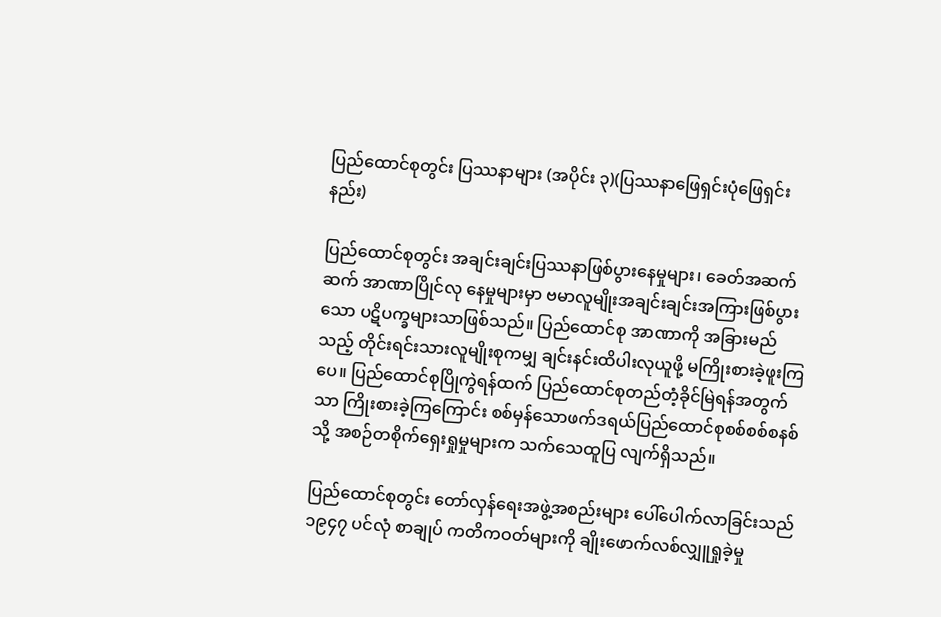ပြည်ထောင်စုတွင်း ပြဿနာများ (အပိုင်း ၃)(ပြဿနာဖြေရှင်းပုံဖြေရှင်းနည်း)

ပြည်ထောင်စုတွင်း အချင်းချင်းပြဿနာဖြစ်ပွားနေမှုများ၊ ခေတ်အဆက်ဆက် အာဏာပြိုင်လု နေမှုများမှာ ဗမာလူမျိုးအချင်းချင်းအကြားဖြစ်ပွားသော ပဋိပက္ခများသာဖြစ်သည်။ ပြည်ထောင်စု အာဏာကို အခြားမည်သည့် တိုင်းရင်းသားလူမျိုးစုကမျှ ချင်းနင်းထိပါးလုယူဖို့ မကြိုးစားခဲ့ဖူးကြပေ။ ပြည်ထောင်စုပြိုကွဲရန်ထက် ပြည်ထောင်စုတည်တံ့ခိုင်မြဲရန်အတွက်သာ ကြိုးစားခဲ့ကြကြောင်း စစ်မှန်သောဖက်ဒရယ်ပြည်ထောင်စုစစ်စစ်စနစ်သို့ အစဉ်တစိုက်ရှေးရှုမှုများက သက်သေထူပြ လျက်ရှိသည်။

ပြည်ထောင်စုတွင်း တော်လှန်ရေးအဖွဲ့အစည်းများ ပေါ်ပေါက်လာခြင်းသည် ၁၉၄၇ ပင်လုံ စာချုပ် ကတိကဝတ်များကို ချိုးဖောက်လစ်လျှူရှုခဲ့မှု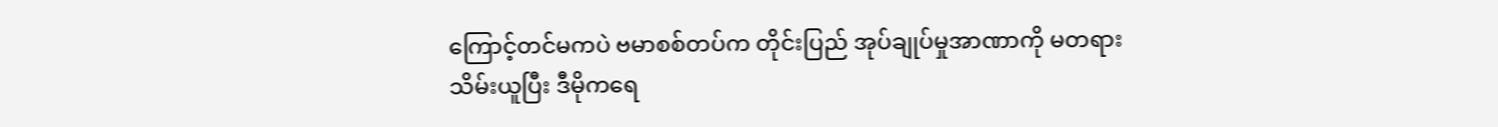ကြောင့်တင်မကပဲ ဗမာစစ်တပ်က တိုင်းပြည် အုပ်ချုပ်မှုအာဏာကို မတရားသိမ်းယူပြီး ဒီမိုကရေ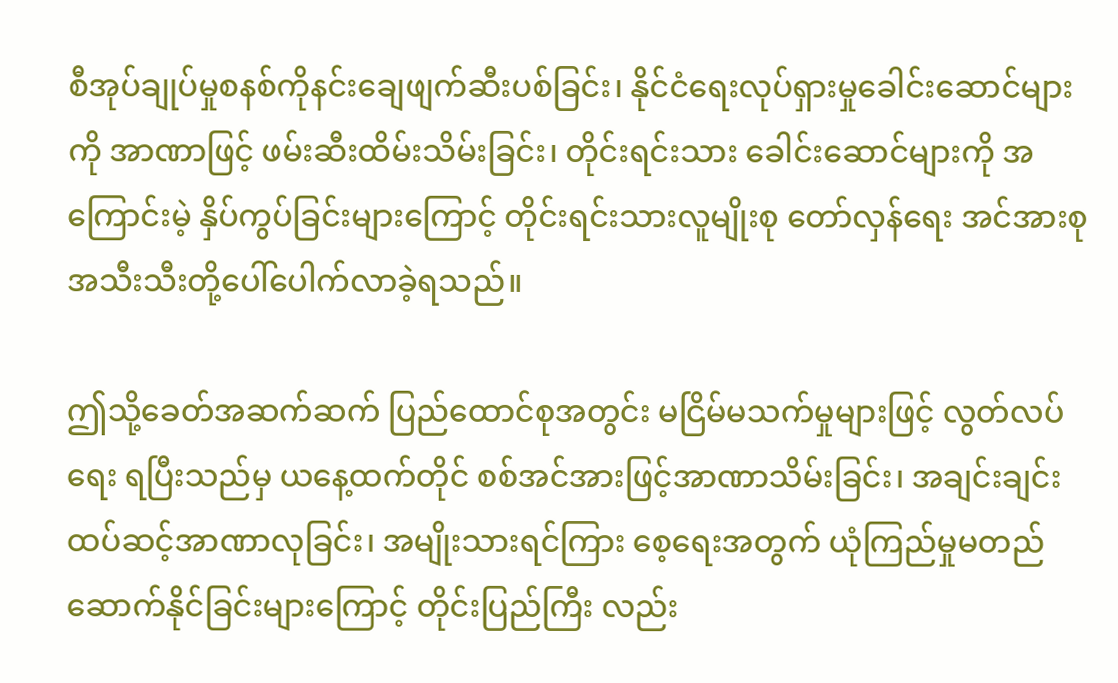စီအုပ်ချုပ်မှုစနစ်ကိုနင်းချေဖျက်ဆီးပစ်ခြင်း၊ နိုင်ငံရေးလုပ်ရှားမှုခေါင်းဆောင်များကို အာဏာဖြင့် ဖမ်းဆီးထိမ်းသိမ်းခြင်း၊ တိုင်းရင်းသား ခေါင်းဆောင်များကို အကြောင်းမဲ့ နှိပ်ကွပ်ခြင်းများကြောင့် တိုင်းရင်းသားလူမျိုးစု တော်လှန်ရေး အင်အားစု အသီးသီးတို့ပေါ်ပေါက်လာခဲ့ရသည်။

ဤသို့ခေတ်အဆက်ဆက် ပြည်ထောင်စုအတွင်း မငြိမ်မသက်မှုများဖြင့် လွတ်လပ်ရေး ရပြီးသည်မှ ယနေ့ထက်တိုင် စစ်အင်အားဖြင့်အာဏာသိမ်းခြင်း၊ အချင်းချင်း ထပ်ဆင့်အာဏာလုခြင်း၊ အမျိုးသားရင်ကြား စေ့ရေးအတွက် ယုံကြည်မှုမတည်ဆောက်နိုင်ခြင်းများကြောင့် တိုင်းပြည်ကြီး လည်း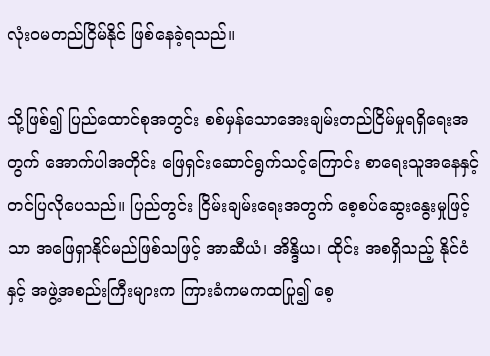လုံးဝမတည်ငြိမ်နိုင် ဖြစ်နေခဲ့ရသည်။

သို့ဖြစ်၍ ပြည်ထောင်စုအတွင်း စစ်မှန်သောအေးချမ်းတည်ငြိမ်မှုရရှိရေးအတွက် အောက်ပါအတိုင်း ဖြေရှင်းဆောင်ရွက်သင့်ကြောင်း စာရေးသူအနေနှင့် တင်ပြလိုပေသည်။ ပြည်တွင်း ငြိမ်းချမ်းရေးအတွက် စေ့စပ်ဆွေးနွေးမှုဖြင့်သာ အဖြေရှာနိုင်မည်ဖြစ်သဖြင့် အာဆီယံ၊ အိန္ဒိယ၊ ထိုင်း အစရှိသည့် နိုင်ငံနှင့် အဖွဲ့အစည်းကြီးများက ကြားခံကမကထပြု၍ စေ့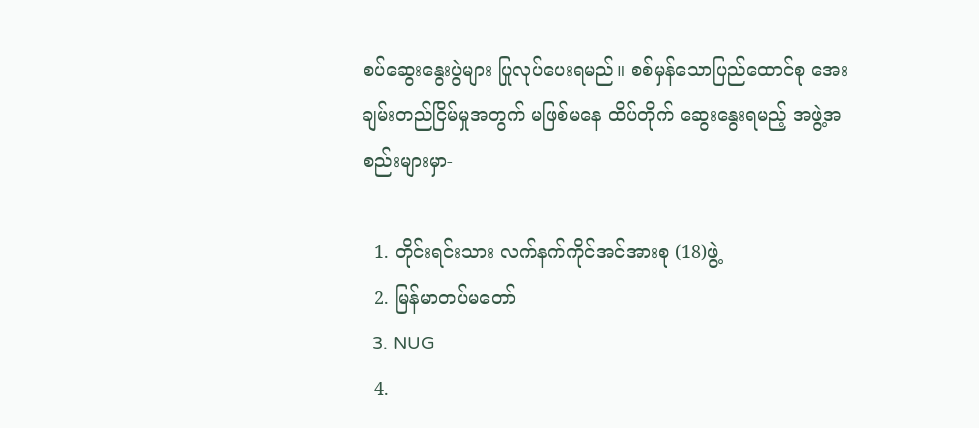စပ်ဆွေးနွေးပွဲများ ပြုလုပ်ပေးရမည်။ စစ်မှန်သောပြည်ထောင်စု အေးချမ်းတည်ငြိမ်မှုအတွက် မဖြစ်မနေ ထိပ်တိုက် ဆွေးနွေးရမည့် အဖွဲ့အစည်းများမှာ-

  1. တိုင်းရင်းသား လက်နက်ကိုင်အင်အားစု (18)ဖွဲ့
  2. မြန်မာတပ်မတော်
  3. NUG
  4.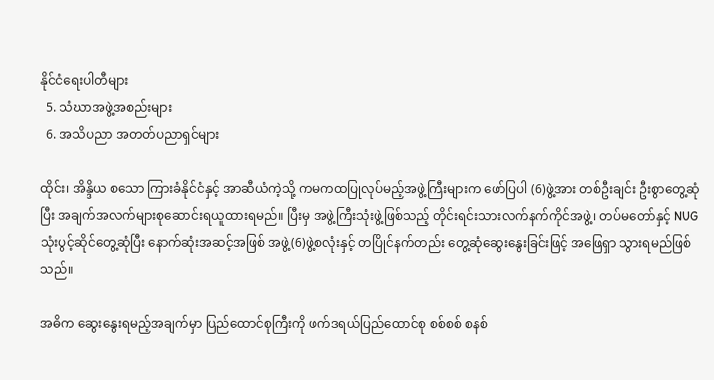နိုင်ငံရေးပါတီများ
  5. သံဃာအဖွဲ့အစည်းများ
  6. အသိပညာ အတတ်ပညာရှင်များ

ထိုင်း၊ အိန္ဒိယ စသော ကြားခံနိုင်ငံနှင့် အာဆီယံကဲ့သို့ ကမကထပြုလုပ်မည့်အဖွဲ့ကြီးများက ဖော်ပြပါ (6)ဖွဲ့အား တစ်ဦးချင်း ဦးစွာတွေ့ဆုံပြီး အချက်အလက်များစုဆောင်းရယူထားရမည်။ ပြီးမှ အဖွဲ့ကြီးသုံးဖွဲ့ဖြစ်သည့် တိုင်းရင်းသားလက်နက်ကိုင်အဖွဲ့၊ တပ်မတော်နှင့် NUG သုံးပွင့်ဆိုင်တွေ့ဆုံပြီး နောက်ဆုံးအဆင့်အဖြစ် အဖွဲ့(6)ဖွဲ့စလုံးနှင့် တပြိုင်နက်တည်း တွေ့ဆုံဆွေးနွေးခြင်းဖြင့် အဖြေရှာ သွားရမည်ဖြစ်သည်။

အဓိက ဆွေးနွေးရမည့်အချက်မှာ ပြည်ထောင်စုကြီးကို ဖက်ဒရယ်ပြည်ထောင်စု စစ်စစ် စနစ်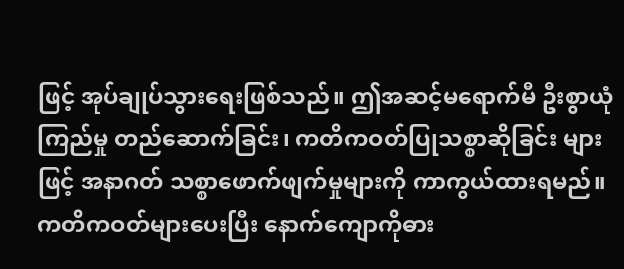ဖြင့် အုပ်ချုပ်သွားရေးဖြစ်သည်။ ဤအဆင့်မရောက်မီ ဦးစွာယုံကြည်မှု တည်ဆောက်ခြင်း၊ ကတိကဝတ်ပြုသစ္စာဆိုခြင်း များဖြင့် အနာဂတ် သစ္စာဖောက်ဖျက်မှုများကို ကာကွယ်ထားရမည်။ ကတိကဝတ်များပေးပြီး နောက်ကျောကိုဓား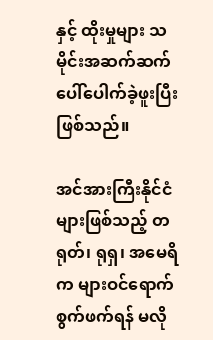နှင့် ထိုးမှုများ သမိုင်းအဆက်ဆက် ပေါ်ပေါက်ခဲ့ဖူးပြီး ဖြစ်သည်။

အင်အားကြီးနိုင်ငံများဖြစ်သည့် တရုတ်၊ ရုရှ၊ အမေရိက များဝင်ရောက်စွက်ဖက်ရန် မလို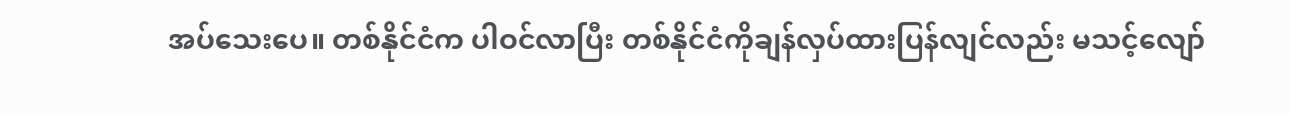အပ်သေးပေ။ တစ်နိုင်ငံက ပါဝင်လာပြီး တစ်နိုင်ငံကိုချန်လှပ်ထားပြန်လျင်လည်း မသင့်လျော်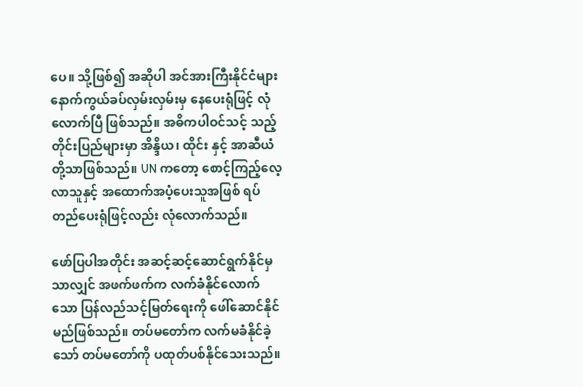ပေ။ သို့ဖြစ်၍ အဆိုပါ အင်အားကြီးနိုင်ငံများ နောက်ကွယ်ခပ်လှမ်းလှမ်းမှ နေပေးရုံဖြင့် လုံလောက်ပြီ ဖြစ်သည်။ အဓိကပါဝင်သင့် သည့် တိုင်းပြည်များမှာ အိန္ဒိယ၊ ထိုင်း နှင့် အာဆီယံတို့သာဖြစ်သည်။ UN ကတော့ စောင့်ကြည့်လေ့လာသူနှင့် အထောက်အပံ့ပေးသူအဖြစ် ရပ်တည်ပေးရုံဖြင့်လည်း လုံလောက်သည်။

ဖော်ပြပါအတိုင်း အဆင့်ဆင့်ဆောင်ရွက်နိုင်မှသာလျှင် အဖက်ဖက်က လက်ခံနိုင်လောက်သော ပြန်လည်သင့်မြတ်ရေးကို ဖေါ်ဆောင်နိုင်မည်ဖြစ်သည်။ တပ်မတော်က လက်မခံနိုင်ခဲ့သော် တပ်မတော်ကို ပထုတ်ပစ်နိုင်သေးသည်။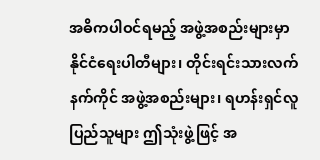အဓိကပါဝင်ရမည့် အဖွဲ့အစည်းများမှာ နိုင်ငံရေးပါတီများ၊ တိုင်းရင်းသားလက်နက်ကိုင် အဖွဲ့အစည်းများ၊ ရဟန်းရှင်လူပြည်သူများ ဤသုံးဖွဲ့ဖြင့် အ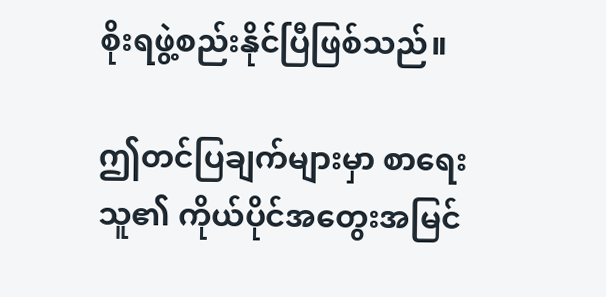စိုးရဖွဲ့စည်းနိုင်ပြီဖြစ်သည်။

ဤတင်ပြချက်များမှာ စာရေးသူ၏ ကိုယ်ပိုင်အတွေးအမြင်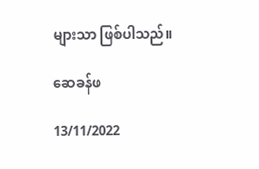များသာ ဖြစ်ပါသည်။

ဆေခန်ဖ

13/11/2022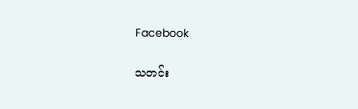Facebook

သတင်း